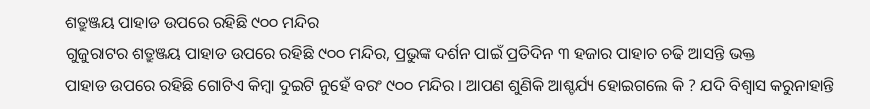ଶତ୍ରୁଞ୍ଜୟ ପାହାଡ ଉପରେ ରହିଛି ୯୦୦ ମନ୍ଦିର
ଗୁଜୁରାଟର ଶତ୍ରୁଞ୍ଜୟ ପାହାଡ ଉପରେ ରହିଛି ୯୦୦ ମନ୍ଦିର, ପ୍ରଭୁଙ୍କ ଦର୍ଶନ ପାଇଁ ପ୍ରତିଦିନ ୩ ହଜାର ପାହାଚ ଚଢି ଆସନ୍ତି ଭକ୍ତ
ପାହାଡ ଉପରେ ରହିଛି ଗୋଟିଏ କିମ୍ବା ଦୁଇଟି ନୁହେଁ ବରଂ ୯୦୦ ମନ୍ଦିର । ଆପଣ ଶୁଣିକି ଆଶ୍ଚର୍ଯ୍ୟ ହୋଇଗଲେ କି ? ଯଦି ବିଶ୍ୱାସ କରୁନାହାନ୍ତି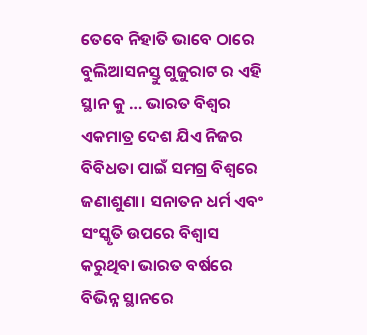ତେବେ ନିହାତି ଭାବେ ଠାରେ ବୁଲିଆସନସ୍ତୁ ଗୁଜୁରାଟ ର ଏହି ସ୍ଥାନ କୁ … ଭାରତ ବିଶ୍ୱର ଏକମାତ୍ର ଦେଶ ଯିଏ ନିଜର ବିବିଧତା ପାଇଁ ସମଗ୍ର ବିଶ୍ୱରେ ଜଣାଶୁଣା। ସନାତନ ଧର୍ମ ଏବଂ ସଂସ୍କୃତି ଉପରେ ବିଶ୍ୱାସ କରୁଥିବା ଭାରତ ବର୍ଷରେ ବିଭିନ୍ନ ସ୍ଥାନରେ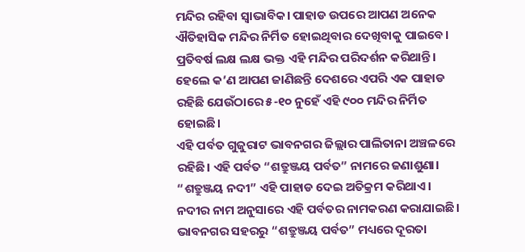ମନ୍ଦିର ରହିବା ସ୍ୱାଭାବିକ। ପାହାଡ ଉପରେ ଆପଣ ଅନେକ ଐତିହାସିକ ମନ୍ଦିର ନିର୍ମିତ ହୋଇଥିବାର ଦେଖିବାକୁ ପାଇବେ। ପ୍ରତିବର୍ଷ ଲକ୍ଷ ଲକ୍ଷ ଭକ୍ତ ଏହି ମନ୍ଦିର ପରିଦର୍ଶନ କରିଥାନ୍ତି। ହେଲେ କ’ଣ ଆପଣ ଜାଣିଛନ୍ତି ଦେଶରେ ଏପରି ଏକ ପାହାଡ ରହିଛି ଯେଉଁଠାରେ ୫-୧୦ ନୁହେଁ ଏହି ୯୦୦ ମନ୍ଦିର ନିର୍ମିତ ହୋଇଛି।
ଏହି ପର୍ବତ ଗୁଜୁରାଟ ଭାବନଗର ଜିଲ୍ଲାର ପାଲିତାନା ଅଞ୍ଚଳରେ ରହିଛି। ଏହି ପର୍ବତ “ଶତ୍ରୁଞ୍ଜୟ ପର୍ବତ” ନାମରେ ଜଣାଶୁଣା। “ଶତ୍ରୁଞ୍ଜୟ ନଦୀ” ଏହି ପାହାଡ ଦେଇ ଅତିକ୍ରମ କରିଥାଏ। ନଦୀର ନାମ ଅନୁସାରେ ଏହି ପର୍ବତର ନାମକରଣ କରାଯାଇଛି। ଭାବନଗର ସହରରୁ “ଶତ୍ରୁଞ୍ଜୟ ପର୍ବତ” ମଧ୍ୟରେ ଦୂରତା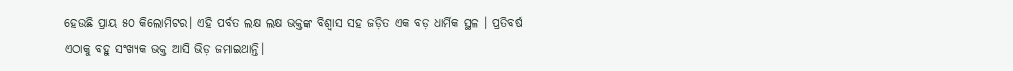ହେଉଛି ପ୍ରାୟ ୫୦ କିଲୋମିଟର। ଏହି ପର୍ବତ ଲକ୍ଷ ଲକ୍ଷ ଭକ୍ତଙ୍କ ବିଶ୍ୱାସ ସହ ଜଡ଼ିତ ଏକ ବଡ଼ ଧାର୍ମିକ ସ୍ଥଳ । ପ୍ରତିବର୍ଷ ଏଠାକୁ ବହୁ ସଂଖ୍ୟକ ଭକ୍ତ ଆସି ଭିଡ଼ ଜମାଇଥାନ୍ତି।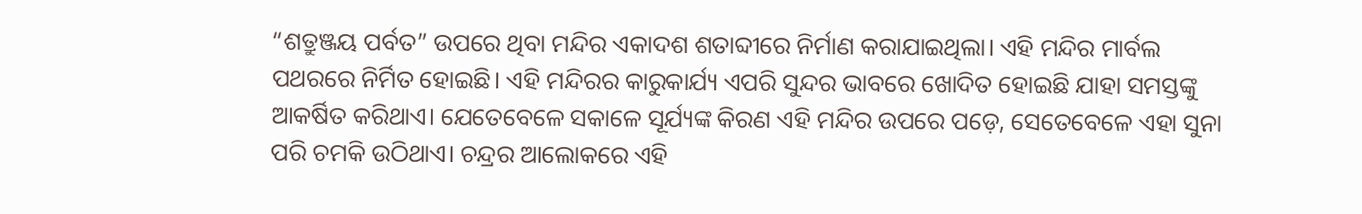“ଶତ୍ରୁଞ୍ଜୟ ପର୍ବତ” ଉପରେ ଥିବା ମନ୍ଦିର ଏକାଦଶ ଶତାବ୍ଦୀରେ ନିର୍ମାଣ କରାଯାଇଥିଲା। ଏହି ମନ୍ଦିର ମାର୍ବଲ ପଥରରେ ନିର୍ମିତ ହୋଇଛି। ଏହି ମନ୍ଦିରର କାରୁକାର୍ଯ୍ୟ ଏପରି ସୁନ୍ଦର ଭାବରେ ଖୋଦିତ ହୋଇଛି ଯାହା ସମସ୍ତଙ୍କୁ ଆକର୍ଷିତ କରିଥାଏ। ଯେତେବେଳେ ସକାଳେ ସୂର୍ଯ୍ୟଙ୍କ କିରଣ ଏହି ମନ୍ଦିର ଉପରେ ପଡ଼େ, ସେତେବେଳେ ଏହା ସୁନା ପରି ଚମକି ଉଠିଥାଏ। ଚନ୍ଦ୍ରର ଆଲୋକରେ ଏହି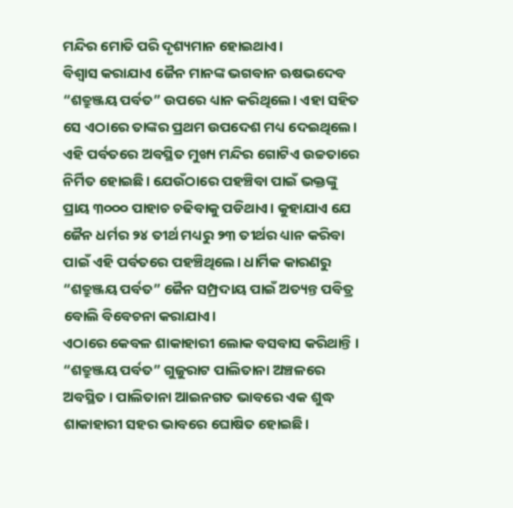ମନ୍ଦିର ମୋତି ପରି ଦୃଶ୍ୟମାନ ହୋଇଥାଏ।
ବିଶ୍ୱାସ କରାଯାଏ ଜୈନ ମାନଙ୍କ ଭଗବାନ ଋଷଭଦେବ “ଶତ୍ରୁଞ୍ଜୟ ପର୍ବତ” ଉପରେ ଧ୍ୟାନ କରିଥିଲେ। ଏହା ସହିତ ସେ ଏଠାରେ ତାଙ୍କର ପ୍ରଥମ ଉପଦେଶ ମଧ୍ୟ ଦେଇଥିଲେ। ଏହି ପର୍ବତରେ ଅବସ୍ଥିତ ମୁଖ୍ୟ ମନ୍ଦିର ଗୋଟିଏ ଉଚ୍ଚତାରେ ନିର୍ମିତ ହୋଇଛି। ଯେଉଁଠାରେ ପହଞ୍ଚିବା ପାଇଁ ଭକ୍ତଙ୍କୁ ପ୍ରାୟ ୩୦୦୦ ପାହାଚ ଚଢିବାକୁ ପଡିଥାଏ। କୁହାଯାଏ ଯେ ଜୈନ ଧର୍ମର ୨୪ ତୀର୍ଥ ମଧ୍ୟରୁ ୨୩ ତୀର୍ଥର ଧ୍ୟାନ କରିବା ପାଇଁ ଏହି ପର୍ବତରେ ପହଞ୍ଚିଥିଲେ। ଧାର୍ମିକ କାରଣରୁ “ଶତ୍ରୁଞ୍ଜୟ ପର୍ବତ” ଜୈନ ସମ୍ପ୍ରଦାୟ ପାଇଁ ଅତ୍ୟନ୍ତ ପବିତ୍ର ବୋଲି ବିବେଚନା କରାଯାଏ।
ଏଠାରେ କେବଳ ଶାକାହାରୀ ଲୋକ ବସବାସ କରିଥାନ୍ତି । “ଶତ୍ରୁଞ୍ଜୟ ପର୍ବତ” ଗୁଜୁରାଟ ପାଲିତାନା ଅଞ୍ଚଳରେ ଅବସ୍ଥିତ। ପାଲିତାନା ଆଇନଗତ ଭାବରେ ଏକ ଶୁଦ୍ଧ ଶାକାହାରୀ ସହର ଭାବରେ ଘୋଷିତ ହୋଇଛି।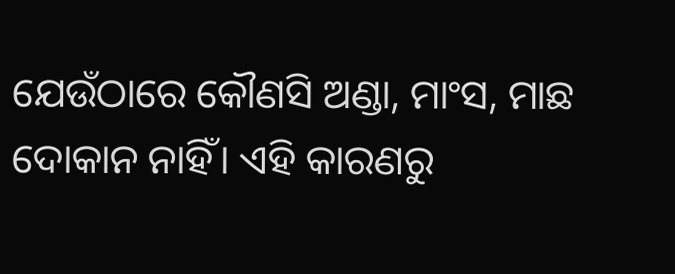ଯେଉଁଠାରେ କୌଣସି ଅଣ୍ଡା, ମାଂସ, ମାଛ ଦୋକାନ ନାହିଁ। ଏହି କାରଣରୁ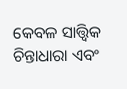କେବଳ ସାତ୍ତ୍ୱିକ ଚିନ୍ତାଧାରା ଏବଂ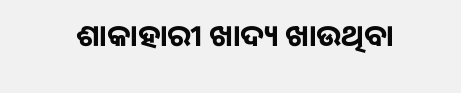ଶାକାହାରୀ ଖାଦ୍ୟ ଖାଉଥିବା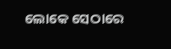ଲୋକେ ସେଠାରେ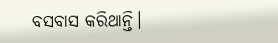ବସବାସ କରିଥାନ୍ତି।